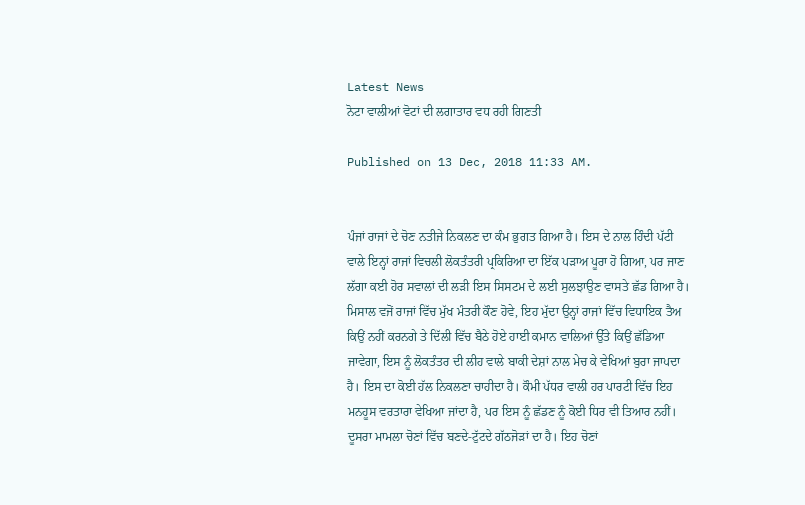Latest News
ਨੋਟਾ ਵਾਲੀਆਂ ਵੋਟਾਂ ਦੀ ਲਗਾਤਾਰ ਵਧ ਰਹੀ ਗਿਣਤੀ

Published on 13 Dec, 2018 11:33 AM.


ਪੰਜਾਂ ਰਾਜਾਂ ਦੇ ਚੋਣ ਨਤੀਜੇ ਨਿਕਲਣ ਦਾ ਕੰਮ ਭੁਗਤ ਗਿਆ ਹੈ। ਇਸ ਦੇ ਨਾਲ ਹਿੰਦੀ ਪੱਟੀ ਵਾਲੇ ਇਨ੍ਹਾਂ ਰਾਜਾਂ ਵਿਚਲੀ ਲੋਕਤੰਤਰੀ ਪ੍ਰਕਿਰਿਆ ਦਾ ਇੱਕ ਪੜਾਅ ਪੂਰਾ ਹੋ ਗਿਆ, ਪਰ ਜਾਣ ਲੱਗਾ ਕਈ ਹੋਰ ਸਵਾਲਾਂ ਦੀ ਲੜੀ ਇਸ ਸਿਸਟਮ ਦੇ ਲਈ ਸੁਲਝਾਉਣ ਵਾਸਤੇ ਛੱਡ ਗਿਆ ਹੈ। ਮਿਸਾਲ ਵਜੋਂ ਰਾਜਾਂ ਵਿੱਚ ਮੁੱਖ ਮੰਤਰੀ ਕੌਣ ਹੋਵੇ, ਇਹ ਮੁੱਦਾ ਉਨ੍ਹਾਂ ਰਾਜਾਂ ਵਿੱਚ ਵਿਧਾਇਕ ਤੈਅ ਕਿਉਂ ਨਹੀਂ ਕਰਨਗੇ ਤੇ ਦਿੱਲੀ ਵਿੱਚ ਬੈਠੇ ਹੋਏ ਹਾਈ ਕਮਾਨ ਵਾਲਿਆਂ ਉੱਤੇ ਕਿਉਂ ਛੱਡਿਆ ਜਾਵੇਗਾ, ਇਸ ਨੂੰ ਲੋਕਤੰਤਰ ਦੀ ਲੀਹ ਵਾਲੇ ਬਾਕੀ ਦੇਸ਼ਾਂ ਨਾਲ ਮੇਚ ਕੇ ਵੇਖਿਆਂ ਬੁਰਾ ਜਾਪਦਾ ਹੈ। ਇਸ ਦਾ ਕੋਈ ਹੱਲ ਨਿਕਲਣਾ ਚਾਹੀਦਾ ਹੈ। ਕੌਮੀ ਪੱਧਰ ਵਾਲੀ ਹਰ ਪਾਰਟੀ ਵਿੱਚ ਇਹ ਮਨਹੂਸ ਵਰਤਾਰਾ ਵੇਖਿਆ ਜਾਂਦਾ ਹੈ, ਪਰ ਇਸ ਨੂੰ ਛੱਡਣ ਨੂੰ ਕੋਈ ਧਿਰ ਵੀ ਤਿਆਰ ਨਹੀਂ।
ਦੂਸਰਾ ਮਾਮਲਾ ਚੋਣਾਂ ਵਿੱਚ ਬਣਦੇ-ਟੁੱਟਦੇ ਗੱਠਜੋੜਾਂ ਦਾ ਹੈ। ਇਹ ਚੋਣਾਂ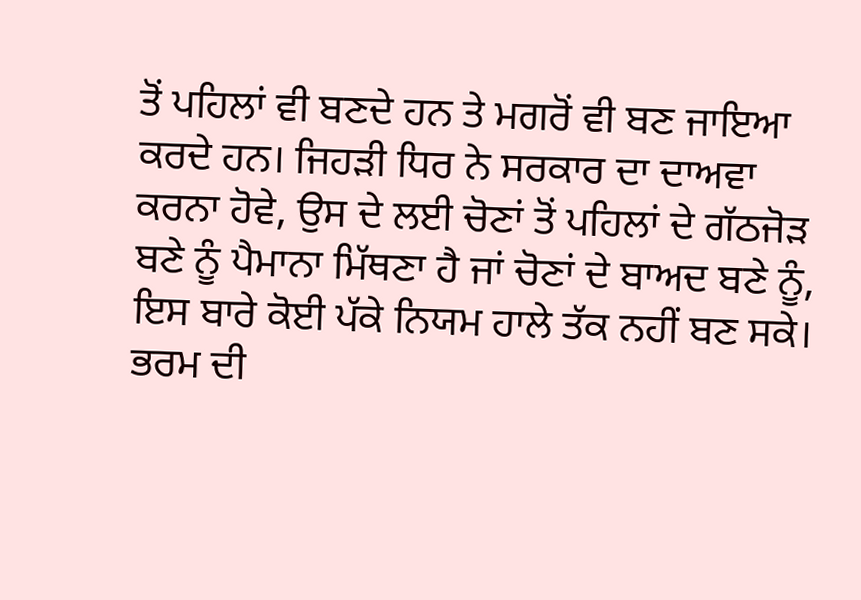ਤੋਂ ਪਹਿਲਾਂ ਵੀ ਬਣਦੇ ਹਨ ਤੇ ਮਗਰੋਂ ਵੀ ਬਣ ਜਾਇਆ ਕਰਦੇ ਹਨ। ਜਿਹੜੀ ਧਿਰ ਨੇ ਸਰਕਾਰ ਦਾ ਦਾਅਵਾ ਕਰਨਾ ਹੋਵੇ, ਉਸ ਦੇ ਲਈ ਚੋਣਾਂ ਤੋਂ ਪਹਿਲਾਂ ਦੇ ਗੱਠਜੋੜ ਬਣੇ ਨੂੰ ਪੈਮਾਨਾ ਮਿੱਥਣਾ ਹੈ ਜਾਂ ਚੋਣਾਂ ਦੇ ਬਾਅਦ ਬਣੇ ਨੂੰ, ਇਸ ਬਾਰੇ ਕੋਈ ਪੱਕੇ ਨਿਯਮ ਹਾਲੇ ਤੱਕ ਨਹੀਂ ਬਣ ਸਕੇ। ਭਰਮ ਦੀ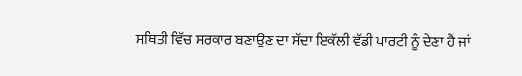ਸਥਿਤੀ ਵਿੱਚ ਸਰਕਾਰ ਬਣਾਉਣ ਦਾ ਸੱਦਾ ਇਕੱਲੀ ਵੱਡੀ ਪਾਰਟੀ ਨੂੰ ਦੇਣਾ ਹੈ ਜਾਂ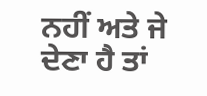ਨਹੀਂ ਅਤੇ ਜੇ ਦੇਣਾ ਹੈ ਤਾਂ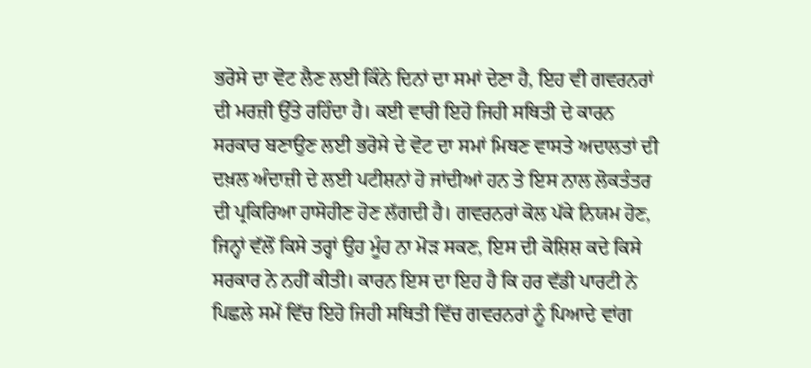ਭਰੋਸੇ ਦਾ ਵੋਟ ਲੈਣ ਲਈ ਕਿੰਨੇ ਦਿਨਾਂ ਦਾ ਸਮਾਂ ਦੇਣਾ ਹੈ, ਇਹ ਵੀ ਗਵਰਨਰਾਂ ਦੀ ਮਰਜ਼ੀ ਉੱਤੇ ਰਹਿੰਦਾ ਹੈ। ਕਈ ਵਾਰੀ ਇਹੋ ਜਿਹੀ ਸਥਿਤੀ ਦੇ ਕਾਰਨ ਸਰਕਾਰ ਬਣਾਉਣ ਲਈ ਭਰੋਸੇ ਦੇ ਵੋਟ ਦਾ ਸਮਾਂ ਮਿਥਣ ਵਾਸਤੇ ਅਦਾਲਤਾਂ ਦੀ ਦਖ਼ਲ ਅੰਦਾਜ਼ੀ ਦੇ ਲਈ ਪਟੀਸ਼ਨਾਂ ਹੋ ਜਾਂਦੀਆਂ ਹਨ ਤੇ ਇਸ ਨਾਲ ਲੋਕਤੰਤਰ ਦੀ ਪ੍ਰਕਿਰਿਆ ਹਾਸੋਹੀਣ ਹੋਣ ਲੱਗਦੀ ਹੈ। ਗਵਰਨਰਾਂ ਕੋਲ ਪੱਕੇ ਨਿਯਮ ਹੋਣ, ਜਿਨ੍ਹਾਂ ਵੱਲੋਂ ਕਿਸੇ ਤਰ੍ਹਾਂ ਉਹ ਮੂੰਹ ਨਾ ਮੋੜ ਸਕਣ, ਇਸ ਦੀ ਕੋਸ਼ਿਸ਼ ਕਦੇ ਕਿਸੇ ਸਰਕਾਰ ਨੇ ਨਹੀਂ ਕੀਤੀ। ਕਾਰਨ ਇਸ ਦਾ ਇਹ ਹੈ ਕਿ ਹਰ ਵੱਡੀ ਪਾਰਟੀ ਨੇ ਪਿਛਲੇ ਸਮੇਂ ਵਿੱਚ ਇਹੋ ਜਿਹੀ ਸਥਿਤੀ ਵਿੱਚ ਗਵਰਨਰਾਂ ਨੂੰ ਪਿਆਦੇ ਵਾਂਗ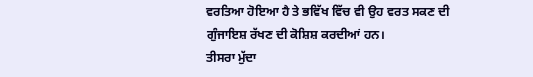ਵਰਤਿਆ ਹੋਇਆ ਹੈ ਤੇ ਭਵਿੱਖ ਵਿੱਚ ਵੀ ਉਹ ਵਰਤ ਸਕਣ ਦੀ ਗੁੰਜਾਇਸ਼ ਰੱਖਣ ਦੀ ਕੋਸ਼ਿਸ਼ ਕਰਦੀਆਂ ਹਨ।
ਤੀਸਰਾ ਮੁੱਦਾ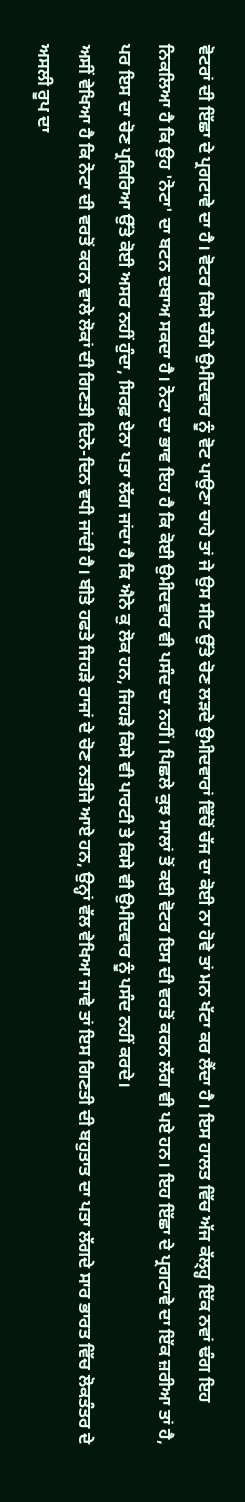ਵੋਟਰਾਂ ਦੀ ਇੱਛਾ ਦੇ ਪ੍ਰਗਟਾਵੇ ਦਾ ਹੈ। ਵੋਟਰ ਕਿਸੇ ਚੰਗੇ ਉਮੀਦਵਾਰ ਨੂੰ ਵੋਟ ਪਾਉਣਾ ਚਾਹੇ ਤਾਂ ਜੇ ਉਸ ਸੀਟ ਉੱਤੇ ਚੋਣ ਲੜਦੇ ਉਮੀਦਵਾਰਾਂ ਵਿੱਚੋਂ ਚੱਜ ਦਾ ਕੋਈ ਨਾ ਹੋਵੇ ਤਾਂ ਮਨ ਖੱਟਾ ਕਰ ਲੈਂਦਾ ਹੈ। ਇਸ ਹਾਲਤ ਵਿੱਚ ਅੱਜ ਕੱਲ੍ਹ੍ਹ ਇੱਕ ਨਵਾਂ ਢੰਗ ਇਹ ਨਿਕਲਿਆ ਹੈ ਕਿ ਉਹ 'ਨੋਟਾ' ਦਾ ਬਟਨ ਦਬਾਅ ਸਕਦਾ ਹੈ। ਨੋਟਾ ਦਾ ਭਾਵ ਇਹ ਹੈ ਕਿ ਕੋਈ ਉਮੀਦਵਾਰ ਵੀ ਪਸੰਦ ਦਾ ਨਹੀਂ। ਪਿਛਲੇ ਕੁਝ ਸਾਲਾਂ ਤੋਂ ਕਈ ਵੋਟਰ ਇਸ ਦੀ ਵਰਤੋਂ ਕਰਨ ਲੱਗ ਵੀ ਪਏ ਹਨ। ਇਹ ਇੱਛਾ ਦੇ ਪ੍ਰਗਟਾਵੇ ਦਾ ਇੱਕ ਜ਼ਰੀਆ ਤਾਂ ਹੈ, ਪਰ ਇਸ ਦਾ ਚੋਣ ਪ੍ਰਕਿਰਿਆ ਉੱਤੇ ਕੋਈ ਅਸਰ ਨਹੀਂ ਹੁੰਦਾ, ਸਿਰਫ਼ ਏਨਾ ਪਤਾ ਲੱਗ ਜਾਂਦਾ ਹੈ ਕਿ ਐਨੇ ਕੁ ਲੋਕ ਹਨ, ਜਿਹੜੇ ਕਿਸੇ ਵੀ ਪਾਰਟੀ ਤੇ ਕਿਸੇ ਵੀ ਉਮੀਦਵਾਰ ਨੂੰ ਪਸੰਦ ਨਹੀਂ ਕਰਦੇ।
ਅਸੀਂ ਵੇਖਿਆ ਹੈ ਕਿ ਨੋਟਾ ਦੀ ਵਰਤੋਂ ਕਰਨ ਵਾਲੇ ਲੋਕਾਂ ਦੀ ਗਿਣਤੀ ਦਿਨੋ-ਦਿਨ ਵਧੀ ਜਾਂਦੀ ਹੈ। ਬੀਤੇ ਹਫਤੇ ਜਿਹੜੇ ਰਾਜਾਂ ਦੇ ਚੋਣ ਨਤੀਜੇ ਆਏ ਹਨ, ਉਨ੍ਹਾਂ ਵੱਲ ਵੇਖਿਆ ਜਾਵੇ ਤਾਂ ਇਸ ਗਿਣਤੀ ਦੀ ਬਹੁਤਾਤ ਦਾ ਪਤਾ ਲੱਗਦੇ ਸਾਰ ਭਾਰਤ ਵਿੱਚ ਲੋਕਤੰਤਰ ਦੇ ਅਸਲੀ ਰੂਪ ਦਾ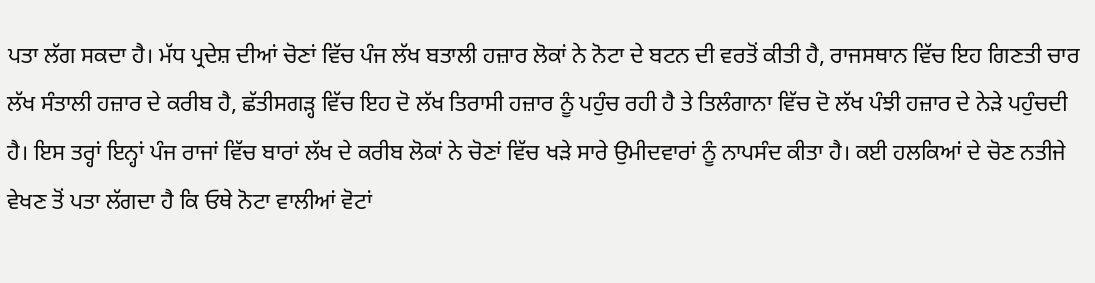ਪਤਾ ਲੱਗ ਸਕਦਾ ਹੈ। ਮੱਧ ਪ੍ਰਦੇਸ਼ ਦੀਆਂ ਚੋਣਾਂ ਵਿੱਚ ਪੰਜ ਲੱਖ ਬਤਾਲੀ ਹਜ਼ਾਰ ਲੋਕਾਂ ਨੇ ਨੋਟਾ ਦੇ ਬਟਨ ਦੀ ਵਰਤੋਂ ਕੀਤੀ ਹੈ, ਰਾਜਸਥਾਨ ਵਿੱਚ ਇਹ ਗਿਣਤੀ ਚਾਰ ਲੱਖ ਸੰਤਾਲੀ ਹਜ਼ਾਰ ਦੇ ਕਰੀਬ ਹੈ, ਛੱਤੀਸਗੜ੍ਹ ਵਿੱਚ ਇਹ ਦੋ ਲੱਖ ਤਿਰਾਸੀ ਹਜ਼ਾਰ ਨੂੰ ਪਹੁੰਚ ਰਹੀ ਹੈ ਤੇ ਤਿਲੰਗਾਨਾ ਵਿੱਚ ਦੋ ਲੱਖ ਪੰਝੀ ਹਜ਼ਾਰ ਦੇ ਨੇੜੇ ਪਹੁੰਚਦੀ ਹੈ। ਇਸ ਤਰ੍ਹਾਂ ਇਨ੍ਹਾਂ ਪੰਜ ਰਾਜਾਂ ਵਿੱਚ ਬਾਰਾਂ ਲੱਖ ਦੇ ਕਰੀਬ ਲੋਕਾਂ ਨੇ ਚੋਣਾਂ ਵਿੱਚ ਖੜੇ ਸਾਰੇ ਉਮੀਦਵਾਰਾਂ ਨੂੰ ਨਾਪਸੰਦ ਕੀਤਾ ਹੈ। ਕਈ ਹਲਕਿਆਂ ਦੇ ਚੋਣ ਨਤੀਜੇ ਵੇਖਣ ਤੋਂ ਪਤਾ ਲੱਗਦਾ ਹੈ ਕਿ ਓਥੇ ਨੋਟਾ ਵਾਲੀਆਂ ਵੋਟਾਂ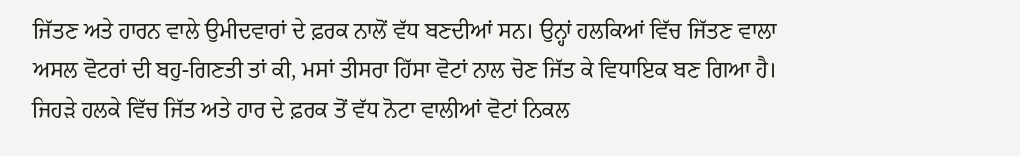ਜਿੱਤਣ ਅਤੇ ਹਾਰਨ ਵਾਲੇ ਉਮੀਦਵਾਰਾਂ ਦੇ ਫ਼ਰਕ ਨਾਲੋਂ ਵੱਧ ਬਣਦੀਆਂ ਸਨ। ਉਨ੍ਹਾਂ ਹਲਕਿਆਂ ਵਿੱਚ ਜਿੱਤਣ ਵਾਲਾ ਅਸਲ ਵੋਟਰਾਂ ਦੀ ਬਹੁ-ਗਿਣਤੀ ਤਾਂ ਕੀ, ਮਸਾਂ ਤੀਸਰਾ ਹਿੱਸਾ ਵੋਟਾਂ ਨਾਲ ਚੋਣ ਜਿੱਤ ਕੇ ਵਿਧਾਇਕ ਬਣ ਗਿਆ ਹੈ। ਜਿਹੜੇ ਹਲਕੇ ਵਿੱਚ ਜਿੱਤ ਅਤੇ ਹਾਰ ਦੇ ਫ਼ਰਕ ਤੋਂ ਵੱਧ ਨੋਟਾ ਵਾਲੀਆਂ ਵੋਟਾਂ ਨਿਕਲ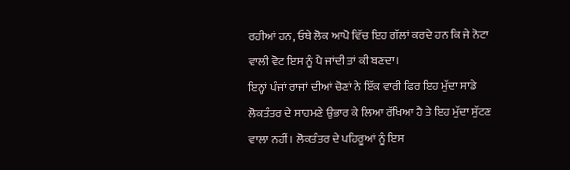ਰਹੀਆਂ ਹਨ, ਓਥੇ ਲੋਕ ਆਪੋ ਵਿੱਚ ਇਹ ਗੱਲਾਂ ਕਰਦੇ ਹਨ ਕਿ ਜੇ ਨੋਟਾ ਵਾਲੀ ਵੋਟ ਇਸ ਨੂੰ ਪੈ ਜਾਂਦੀ ਤਾਂ ਕੀ ਬਣਦਾ।
ਇਨ੍ਹਾਂ ਪੰਜਾਂ ਰਾਜਾਂ ਦੀਆਂ ਚੋਣਾਂ ਨੇ ਇੱਕ ਵਾਰੀ ਫਿਰ ਇਹ ਮੁੱਦਾ ਸਾਡੇ ਲੋਕਤੰਤਰ ਦੇ ਸਾਹਮਣੇ ਉਭਾਰ ਕੇ ਲਿਆ ਰੱਖਿਆ ਹੈ ਤੇ ਇਹ ਮੁੱਦਾ ਸੁੱਟਣ ਵਾਲਾ ਨਹੀਂ। ਲੋਕਤੰਤਰ ਦੇ ਪਹਿਰੂਆਂ ਨੂੰ ਇਸ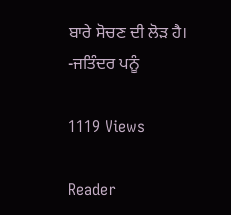ਬਾਰੇ ਸੋਚਣ ਦੀ ਲੋੜ ਹੈ।
-ਜਤਿੰਦਰ ਪਨੂੰ

1119 Views

Reader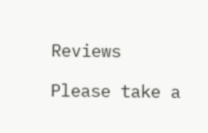Reviews

Please take a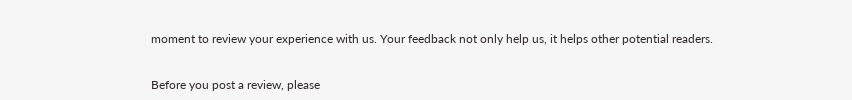moment to review your experience with us. Your feedback not only help us, it helps other potential readers.


Before you post a review, please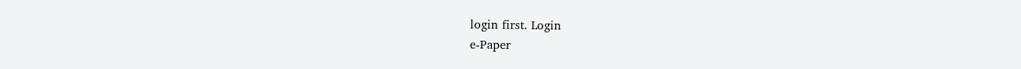login first. Login
e-Paper